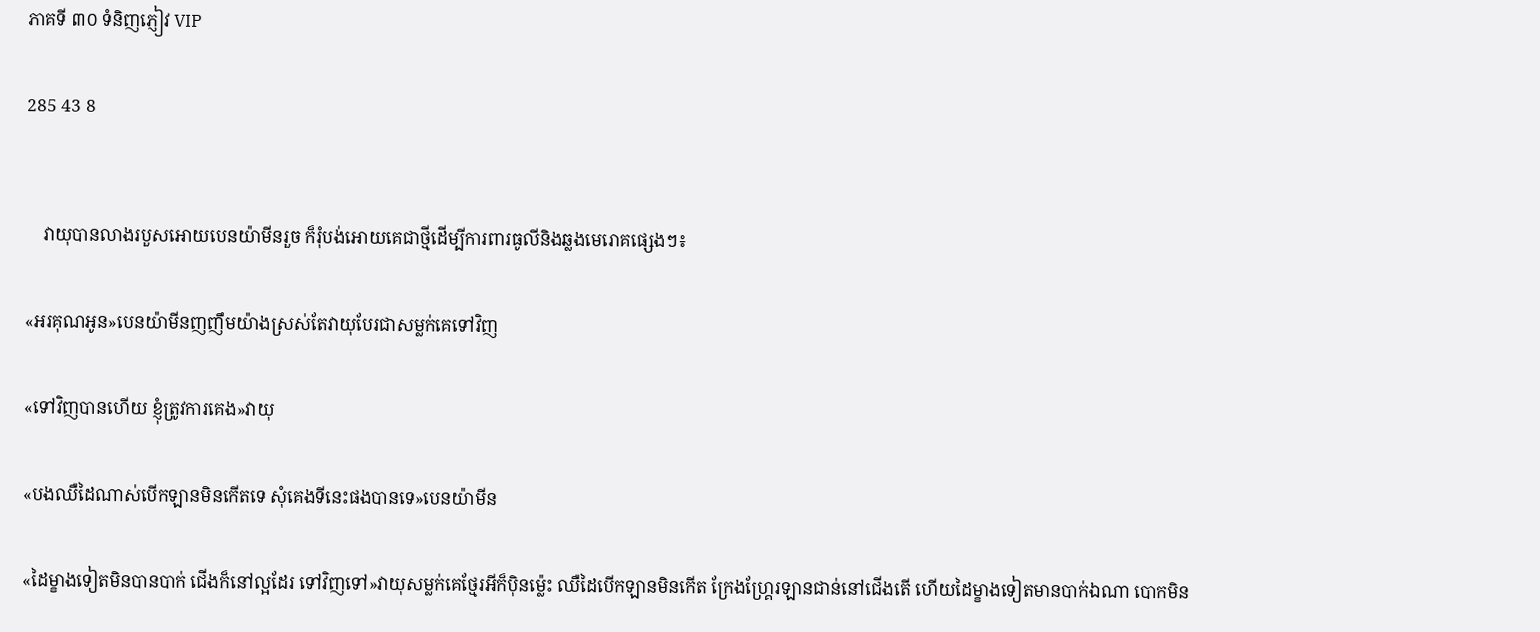ភាគទី ៣០ ទំនិញភ្ញៀវ VIP

285 43 8


    វាយុបានលាងរបួសអោយបេនយ៉ាមីនរួច ក៏រុំបង់អោយគេជាថ្មីដើម្បីការពារធូលីនិងឆ្លងមេរោគផ្សេងៗ៖

«អរគុណអូន»បេនយ៉ាមីនញញឹមយ៉ាងស្រស់តែវាយុបែរជាសម្លក់គេទៅវិញ

«ទៅវិញបានហើយ ខ្ញុំត្រូវការគេង»វាយុ

«បងឈឺដៃណាស់បើកឡានមិនកើតទេ សុំគេងទីនេះផងបានទេ»បេនយ៉ាមីន

«ដៃម្ខាងទៀតមិនបានបាក់ ជើងក៏នៅល្អដែរ ទៅវិញទៅ»វាយុសម្លក់គេថ្មែរអីក៏បុិនម្ល៉េះ ឈឺដៃបើកឡានមិនកើត ក្រែងហ្គ្រែរឡានជាន់នៅជើងតើ ហើយដៃម្ខាងទៀតមានបាក់ឯណា បោកមិន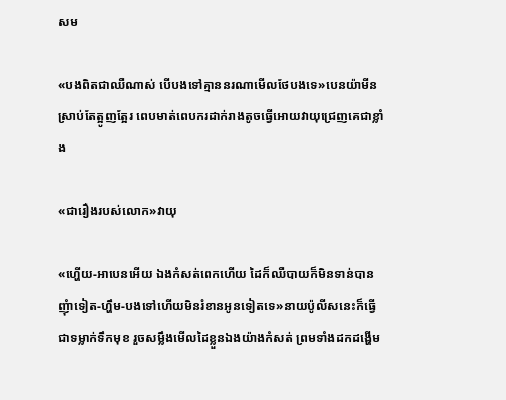សម

«បងពិតជាឈឺណាស់ បើបងទៅគ្មាននរណាមើលថែបងទេ»បេនយ៉ាមីនស្រាប់តែត្អូញត្អែរ ពេបមាត់ពេបករដាក់រាងតូចធ្វើអោយវាយុជ្រេញគេជាខ្លាំង

«ជារឿងរបស់លោក»វាយុ

«ហ្ហើយ-អាបេនអើយ ឯងកំសត់ពេកហើយ ដៃក៏ឈឺបាយក៏មិនទាន់បានញុំាទៀត-ហ្ហឹម-បងទៅហើយមិនរំខានអូនទៀតទេ»នាយប៉ូលីសនេះក៏ធ្វើជាទម្លាក់ទឹកមុខ រួចសម្លឹងមើលដៃខ្លួនឯងយ៉ាងកំសត់ ព្រមទាំងដកដង្ហើម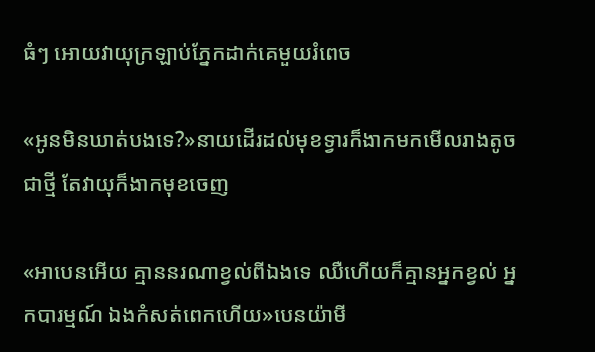ធំៗ អោយវាយុក្រឡាប់ភ្នែកដាក់គេមួយរំពេច

«អូនមិនឃាត់បងទេ?»នាយដើរដល់មុខទ្វារក៏ងាកមកមើលរាងតូចជាថ្មី តែវាយុក៏ងាកមុខចេញ

«អាបេនអើយ គ្មាននរណាខ្វល់ពីឯងទេ ឈឺហើយក៏គ្មានអ្នកខ្វល់ អ្នកបារម្មណ៍ ឯងកំសត់ពេកហើយ»បេនយ៉ាមី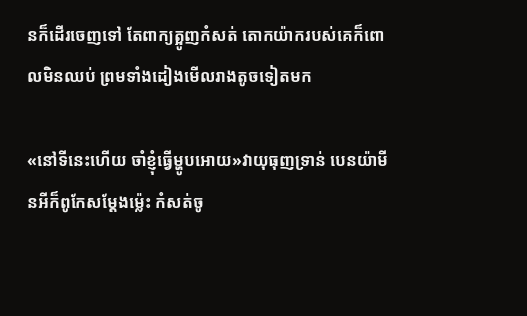នក៏ដើរចេញទៅ តែពាក្យត្អូញកំសត់ តោកយ៉ាករបស់គេក៏ពោលមិនឈប់ ព្រមទាំងដៀងមើលរាងតូចទៀតមក

«នៅទីនេះហើយ ចាំខ្ញុំធ្វើម្ហូបអោយ»វាយុធុញទ្រាន់ បេនយ៉ាមីនអីក៏ពូកែសម្តែងម្ល៉េះ កំសត់ចូ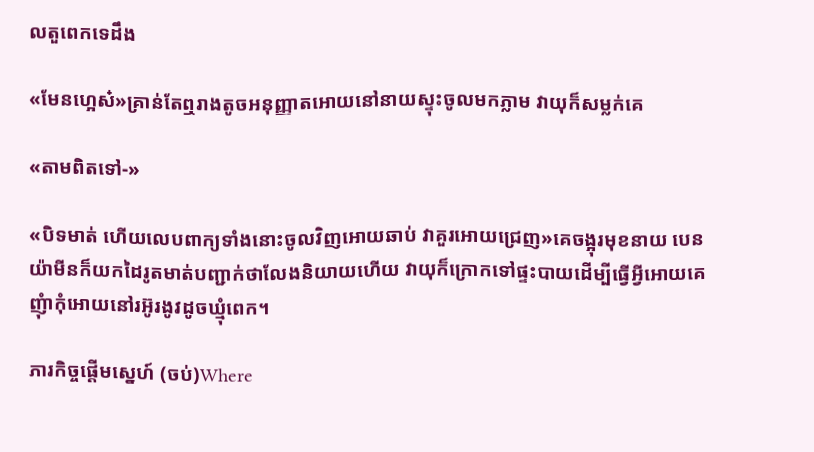លតួពេកទេដឹង

«មែនហ្អេស៎»គ្រាន់តែឮរាងតូចអនុញ្ញាតអោយនៅនាយស្ទុះចូលមកភ្លាម វាយុក៏សម្លក់គេ

«តាមពិតទៅ-»

«បិទមាត់ ហើយលេបពាក្យទាំងនោះចូលវិញអោយឆាប់ វាគួរអោយជ្រេញ»គេចង្អុរមុខនាយ បេនយ៉ាមីនក៏យកដៃរូតមាត់បញ្ជាក់ថាលែងនិយាយហើយ វាយុក៏ក្រោកទៅផ្ទះបាយដើម្បីធ្វើអ្វីអោយគេញុំាកុំអោយនៅរអ៊ូរងូវដូចឃ្មុំពេក។

ភារកិច្ចផ្តើមស្នេហ៍ (ចប់)Where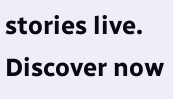stories live. Discover now